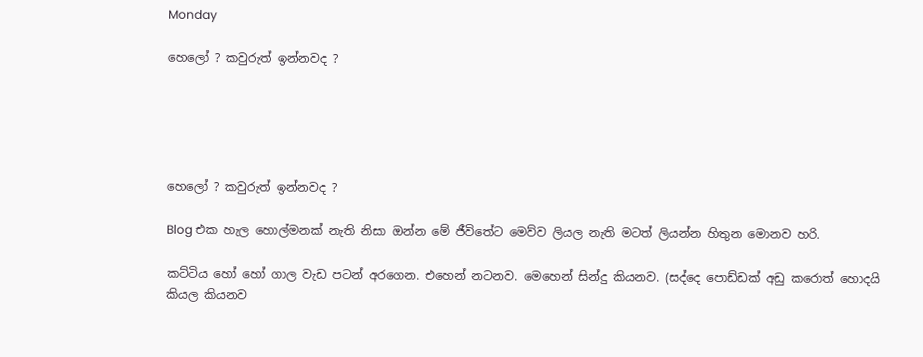Monday

හෙලෝ ? කවුරුත් ඉන්නවද ?





හෙලෝ ? කවුරුත් ඉන්නවද ?

Blog එක හැල හොල්මනක් නැති නිසා ඔන්න මේ ජීවිතේට මෙව්ව ලියල නැති මටත් ලියන්න හිතුන මොනව හරි.

කට්ටිය හෝ හෝ ගාල වැඩ පටන් අරගෙන. එහෙන් නටනව. මෙහෙන් සින්දු කියනව. (සද්දෙ පොඩ්ඩක් අඩු කරොත් හොදයි කියල කියනව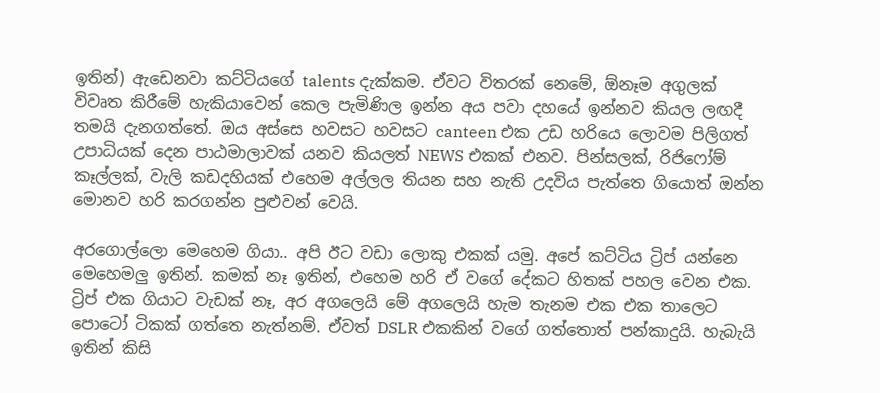ඉතින්) ඇඩෙනවා කට්ටියගේ talents දැක්කම. ඒවට විතරක් නෙමේ, ඕනෑම අගුලක් විවෘත කිරීමේ හැකියාවෙන් කෙල පැමිණිල ඉන්න අය පවා දහයේ ඉන්නව කියල ලඟදී තමයි දැනගත්තේ. ඔය අස්සෙ හවසට හවසට canteen එක උඩ හරියෙ ලොවම පිලිගත් උපාධියක් දෙන පාඨමාලාවක් යනව කියලත් NEWS එකක් එනව. පින්සලක්, රිජිෆෝම් කෑල්ලක්, වැලි කඩදහියක් එහෙම අල්ලල තියන සහ නැති උදවිය පැත්තෙ ගියොත් ඔන්න මොනව හරි කරගන්න පුළුවන් වෙයි.

අරගොල්ලො මෙහෙම ගියා.. අපි ඊට වඩා ලොකු එකක් යමු. අපේ කට්ටිය ට්‍රිප් යන්නෙ මෙහෙමලු ඉතින්. කමක් නෑ ඉතින්, එහෙම හරි ඒ වගේ දේකට හිතක් පහල වෙන එක. ට්‍රිප් එක ගියාට වැඩක් නෑ, අර අගලෙයි මේ අගලෙයි හැම තැනම එක එක තාලෙට පොටෝ ටිකක් ගත්තෙ නැත්නම්. ඒවත් DSLR එකකින් වගේ ගත්තොත් පන්කාදුයි. හැබැයි ඉතින් කිසි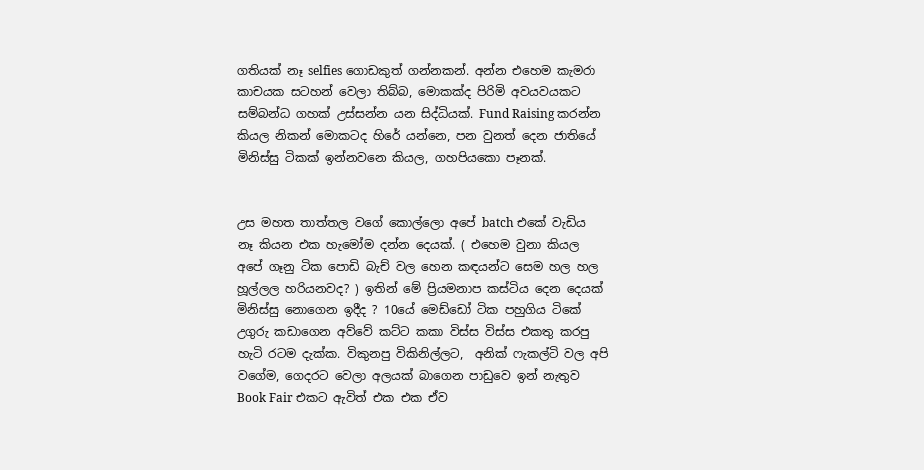ගතියක් නෑ selfies ගොඩකුත් ගන්නකන්. අන්න එහෙම කැමරා කාචයක සටහන් වෙලා තිබ්බ, මොකක්ද පිරිමි අවයවයකට සම්බන්ධ ගහක් උස්සන්න යන සිද්ධියක්. Fund Raising කරන්න කියල නිකන් මොකටද හිරේ යන්නෙ, පන වුනත් දෙන ජාතියේ මිනිස්සු ටිකක් ඉන්නවනෙ කියල, ගහපියකො පෑනක්.


උස මහත තාත්තල වගේ කොල්ලො අපේ batch එකේ වැඩිය නෑ කියන එක හැමෝම දන්න දෙයක්. ( එහෙම වුනා කියල අපේ ගෑනු ටික පොඩි බැච් වල හෙන කඳයන්ට සෙම හල හල හූල්ලල හරියනවද? ) ඉතින් මේ ප්‍රියමනාප කස්ටිය දෙන දෙයක් මිනිස්සු නොගෙන ඉදීද ? 10යේ මෙඩ්ඩෝ ටික පහුගිය ටිකේ උගුරු කඩාගෙන අව්වේ කට්ට කකා විස්ස විස්ස එකතු කරපු හැටි රටම දැක්ක. විකුනපු විකිනිල්ලට,  අනික් ෆැකල්ටි වල අපි වගේම, ගෙදරට වෙලා අලයක් බාගෙන පාඩුවෙ ඉන් නැතුව Book Fair එකට ඇවිත් එක එක ඒව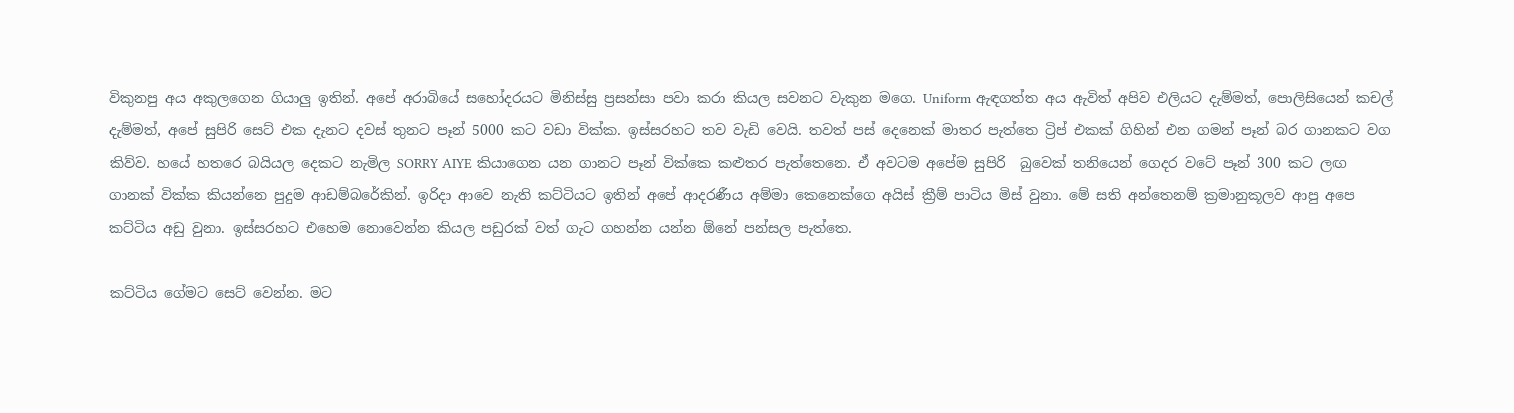විකුනපු අය අකුලගෙන ගියාලු ඉතින්. අපේ අරාබියේ සහෝදරයට මිනිස්සු ප්‍රසන්සා පවා කරා කියල සවනට වැකුන මගෙ. Uniform ඇඳගත්ත අය ඇවිත් අපිව එලියට දැම්මත්, පොලිසියෙන් කචල් දැම්මත්, අපේ සුපිරි සෙට් එක දැනට දවස් තුනට පෑන් 5000 කට වඩා වික්ක. ඉස්සරහට තව වැඩි වෙයි. තවත් පස් දෙනෙක් මාතර පැත්තෙ ට්‍රිප් එකක් ගිහින් එන ගමන් පෑන් බර ගානකට වග කිව්ව. හයේ හතරෙ බයියල දෙකට නැමිල SORRY AIYE කියාගෙන යන ගානට පෑන් වික්කෙ කළුතර පැත්තෙනෙ. ඒ අවටම අපේම සුපිරි  බුවෙක් තනියෙන් ගෙදර වටේ පෑන් 300 කට ලඟ ගානක් වික්ක කියන්නෙ පුදුම ආඩම්බරේකින්. ඉරිදා ආවෙ නැති කට්ටියට ඉතින් අපේ ආදරණීය අම්මා කෙනෙක්ගෙ අයිස් ක්‍රීම් පාටිය මිස් වුනා. මේ සති අන්තෙනම් ක්‍රමානුකූලව ආපු අපෙ කට්ටිය අඩු වුනා. ඉස්සරහට එහෙම නොවෙන්න කියල පඩුරක් වත් ගැට ගහන්න යන්න ඕනේ පන්සල පැත්තෙ.

කට්ටිය ගේමට සෙට් වෙන්න. මට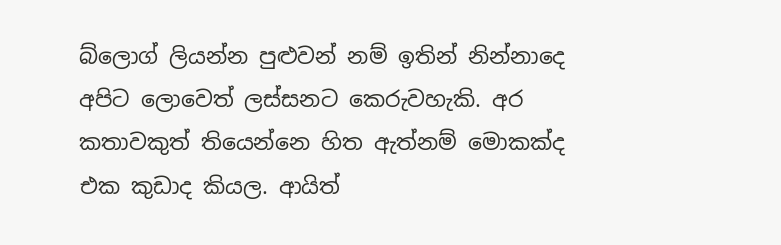බ්ලොග් ලියන්න පුළුවන් නම් ඉතින් නින්නාදෙ අපිට ලොවෙත් ලස්සනට කෙරුවහැකි. අර කතාවකුත් තියෙන්නෙ හිත ඇත්නම් මොකක්ද එක කුඩාද කියල. ආයිත්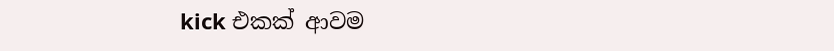kick එකක් ආවම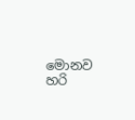මොනව හරි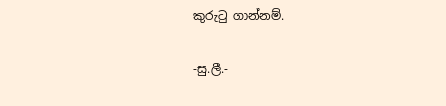කුරුටු ගාන්නම්.

-සු.ලී.-